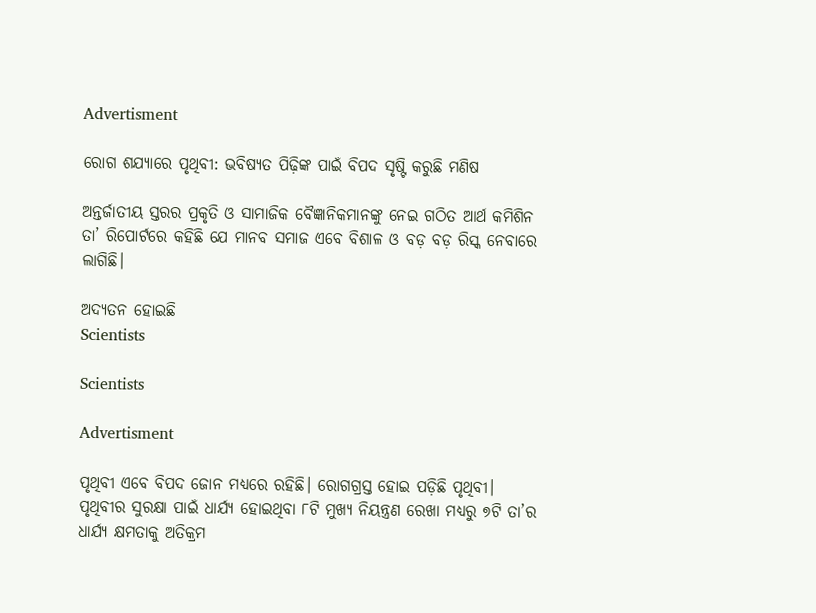Advertisment

ରୋଗ ଶଯ୍ୟାରେ ପୃଥିବୀ: ଭବିଷ୍ୟତ ପିଢ଼ିଙ୍କ ପାଇଁ ବିପଦ ସୃଷ୍ଟି କରୁଛି ମଣିଷ

ଅନ୍ତର୍ଜାତୀୟ ସ୍ତରର ପ୍ରକୃତି ଓ ସାମାଜିକ ବୈଜ୍ଞାନିକମାନଙ୍କୁ ନେଇ ଗଠିତ ଆର୍ଥ କମିଶିନ ତା’ ରିପୋର୍ଟରେ କହିଛି ଯେ ମାନବ ସମାଜ ଏବେ ବିଶାଳ ଓ ବଡ଼ ବଡ଼ ରିସ୍କ ନେବାରେ ଲାଗିଛି।

ଅଦ୍ୟତନ ହୋଇଛି
Scientists

Scientists

Advertisment

ପୃଥିବୀ ଏବେ ବିପଦ ଜୋନ ମଧ୍ୟରେ ରହିଛି। ରୋଗଗ୍ରସ୍ତ ହୋଇ ପଡ଼ିଛି ପୃଥିବୀ। ପୃଥିବୀର ସୁରକ୍ଷା ପାଇଁ ଧାର୍ଯ୍ୟ ହୋଇଥିବା ୮ଟି ମୁଖ୍ୟ ନିୟନ୍ତ୍ରଣ ରେଖା ମଧ୍ୟରୁ ୭ଟି ତା’ର ଧାର୍ଯ୍ୟ କ୍ଷମତାକୁ ଅତିକ୍ରମ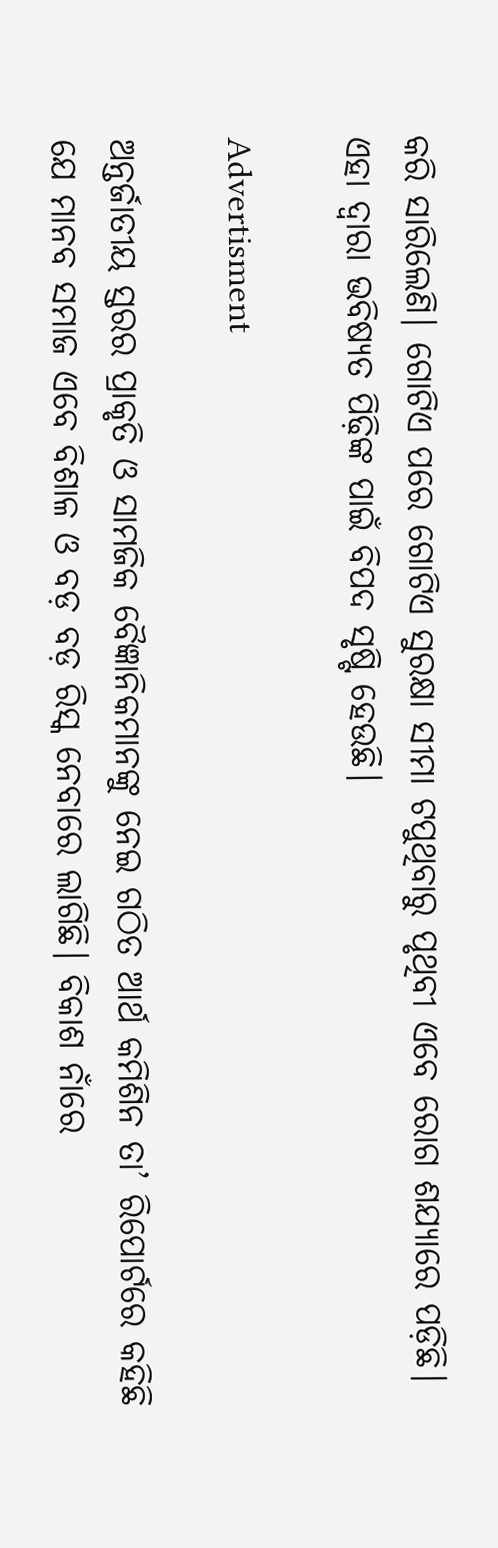କରି ସାରିଲେଣି। ଗୋଟିଏ ପରେ ଗୋଟିଏ ସୁରକ୍ଷା ସୀମା ଟପୁଥିବାରୁ ପୃଥିବୀ ଏବେ ରୋଗ ଶଯ୍ୟାରେ ପଡ଼ିଛି। ଏହା ଦ୍ୱାରା ଭବିଷ୍ୟତ ପିଢ଼ିଙ୍କ ପାଇଁ ବିପଦ ସୃଷ୍ଟି ହେଉଛି।

Advertisment

ଅନ୍ତର୍ଜାତୀୟ ସ୍ତରର ପ୍ରାକୃତି ଓ ସାମଜିକ ବୈଜ୍ଞାନିକମାନଙ୍କୁ ନେଇ ଗଠିତ ଆର୍ଥ କମିଶିନ ତା’ ରିପୋର୍ଟରେ କହିଛି ଯେ ମାନବ ସମାଜ ଏବେ ବିଶାଳ ଓ ବଡ଼ ବଡ଼ ରିସ୍କ ନେବାରେ ଲାଗିଛି। ବିକାଶ ନାଁରେ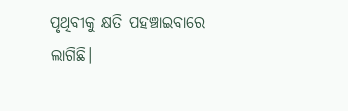ପୃଥିବୀକୁ କ୍ଷତି ପହଞ୍ଚାଇବାରେ ଲାଗିଛି।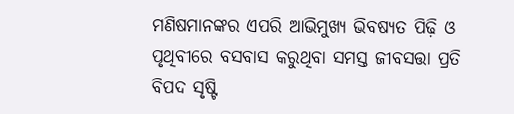ମଣିଷମାନଙ୍କର ଏପରି ଆଭିମୁଖ୍ୟ ଭିବଷ୍ୟତ ପିଢ଼ି ଓ ପୃଥିବୀରେ ବସବାସ କରୁଥିବା ସମସ୍ତ ଜୀବସତ୍ତା ପ୍ରତି ବିପଦ ସୃଷ୍ଟି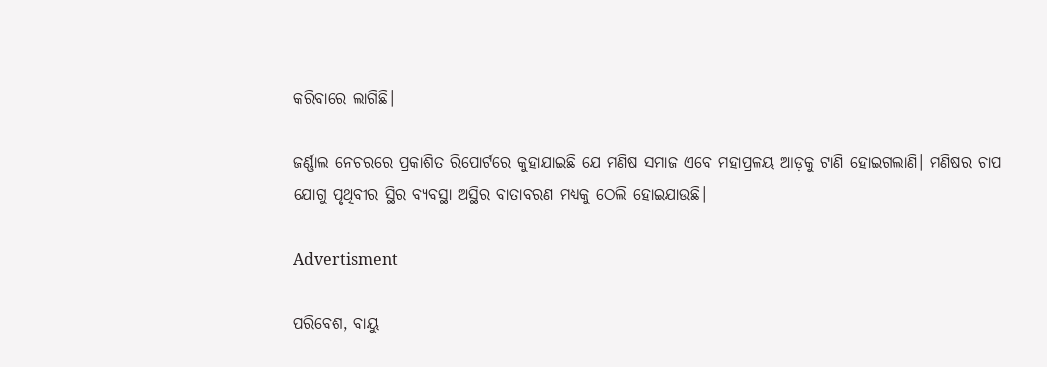କରିବାରେ ଲାଗିଛି।

ଜର୍ଣ୍ଣାଲ ନେଚରରେ ପ୍ରକାଶିତ ରିପୋର୍ଟରେ କୁହାଯାଇଛି ଯେ ମଣିଷ ସମାଜ ଏବେ ମହାପ୍ରଳୟ ଆଡ଼କୁ ଟାଣି ହୋଇଗଲାଣି। ମଣିଷର ଚାପ ଯୋଗୁ ପୃଥିବୀର ସ୍ଥିର ବ୍ୟବସ୍ଥା ଅସ୍ଥିର ବାତାବରଣ ମଧ୍ୟକୁ ଠେଲି ହୋଇଯାଉଛି।

Advertisment

ପରିବେଶ, ବାୟୁ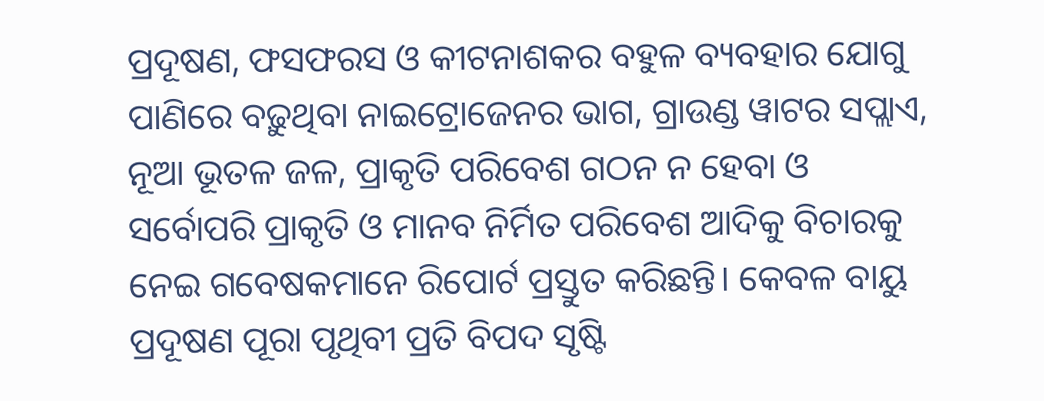ପ୍ରଦୂଷଣ, ଫସଫରସ ଓ କୀଟନାଶକର ବହୁଳ ବ୍ୟବହାର ଯୋଗୁ ପାଣିରେ ବଢ଼ୁଥିବା ନାଇଟ୍ରୋଜେନର ଭାଗ, ଗ୍ରାଉଣ୍ଡ ୱାଟର ସପ୍ଲାଏ, ନୂଆ ଭୂତଳ ଜଳ, ପ୍ରାକୃତି ପରିବେଶ ଗଠନ ନ ହେବା ଓ ସର୍ବୋପରି ପ୍ରାକୃତି ଓ ମାନବ ନିର୍ମିତ ପରିବେଶ ଆଦିକୁ ବିଚାରକୁ ନେଇ ଗବେଷକମାନେ ରିପୋର୍ଟ ପ୍ରସ୍ତୁତ କରିଛନ୍ତି। କେବଳ ବାୟୁ ପ୍ରଦୂଷଣ ପୂରା ପୃଥିବୀ ପ୍ରତି ବିପଦ ସୃଷ୍ଟି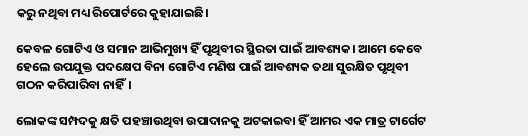କରୁ ନଥିବା ମଧ୍ୟ ରିପୋର୍ଟରେ କୁହାଯାଇଛି।

କେବଳ ଗୋଟିଏ ଓ ସମାନ ଆଭିମୁଖ୍ୟ ହିଁ ପୃଥିବୀର ସ୍ଥିରତା ପାଇଁ ଆବଶ୍ୟକ। ଆମେ କେବେ ହେଲେ ଉପଯୁକ୍ତ ପଦକ୍ଷେପ ବିନା ଗୋଟିଏ ମଣିଷ ପାଇଁ ଆବଶ୍ୟକ ତଥା ସୁରକ୍ଷିତ ପୃଥିବୀ ଗଠନ କରିପାରିବା ନାହିଁ।

ଲୋକଙ୍କ ସମ୍ପଦକୁ କ୍ଷତି ପହଞ୍ଚାଉଥିବା ଉପାଦାନକୁ ଅଟକାଇବା ହିଁ ଆମର ଏକ ମାତ୍ର ଟାର୍ଗେଟ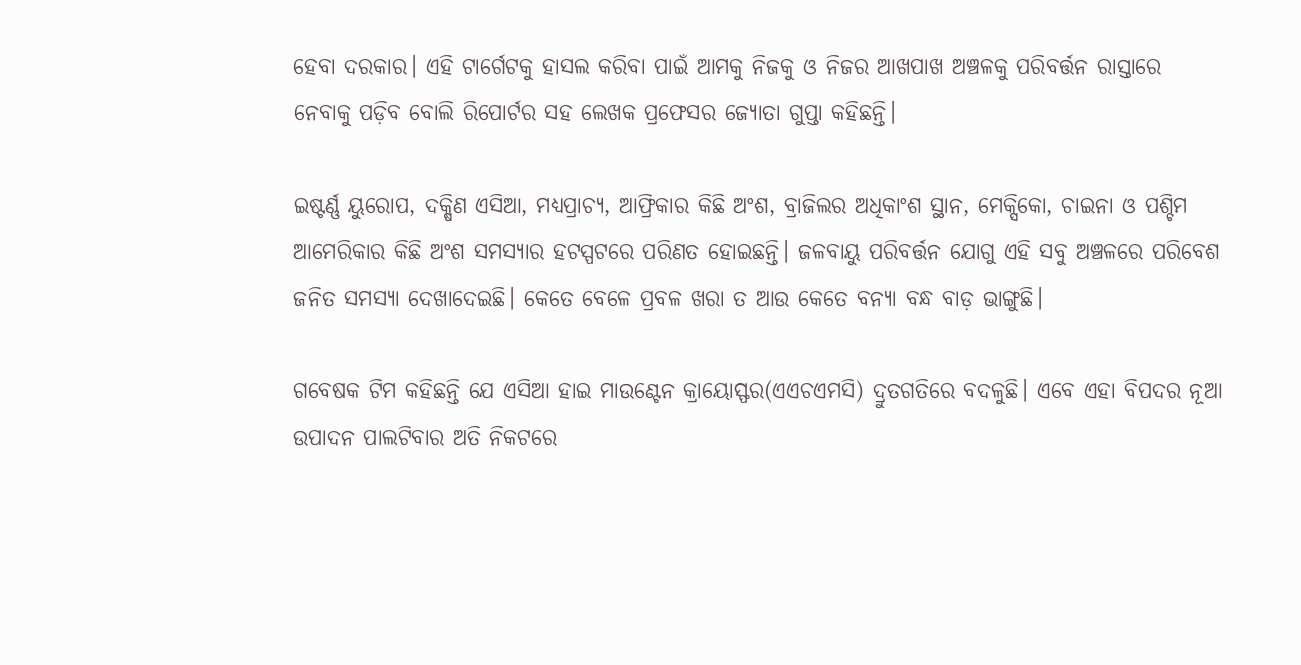ହେବା ଦରକାର। ଏହି ଟାର୍ଗେଟକୁ ହାସଲ କରିବା ପାଇଁ ଆମକୁ ନିଜକୁ ଓ ନିଜର ଆଖପାଖ ଅଞ୍ଚଳକୁ ପରିବର୍ତ୍ତନ ରାସ୍ତାରେ ନେବାକୁ ପଡ଼ିବ ବୋଲି ରିପୋର୍ଟର ସହ ଲେଖକ ପ୍ରଫେସର ଜ୍ୟୋତା ଗୁପ୍ତା କହିଛନ୍ତି।

ଇଷ୍ଟର୍ଣ୍ଣ ୟୁରୋପ, ଦକ୍ଷିଣ ଏସିଆ, ମଧ୍ୟପ୍ରାଚ୍ୟ, ଆଫ୍ରିକାର କିଛି ଅଂଶ, ବ୍ରାଜିଲର ଅଧିକାଂଶ ସ୍ଥାନ, ମେକ୍ସିକୋ, ଚାଇନା ଓ ପଶ୍ଚିମ ଆମେରିକାର କିଛି ଅଂଶ ସମସ୍ୟାର ହଟସ୍ପଟରେ ପରିଣତ ହୋଇଛନ୍ତି। ଜଳବାୟୁ ପରିବର୍ତ୍ତନ ଯୋଗୁ ଏହି ସବୁ ଅଞ୍ଚଳରେ ପରିବେଶ ଜନିତ ସମସ୍ୟା ଦେଖାଦେଇଛି। କେତେ ବେଳେ ପ୍ରବଳ ଖରା ତ ଆଉ କେତେ ବନ୍ୟା ବନ୍ଧ ବାଡ଼ ଭାଙ୍ଗୁଛି।

ଗବେଷକ ଟିମ କହିଛନ୍ତି ଯେ ଏସିଆ ହାଇ ମାଉଣ୍ଟେନ କ୍ରାୟୋସ୍ଫର(ଏଏଚଏମସି) ଦ୍ରୁତଗତିରେ ବଦଳୁଛି। ଏବେ ଏହା ବିପଦର ନୂଆ ଉପାଦନ ପାଲଟିବାର ଅତି ନିକଟରେ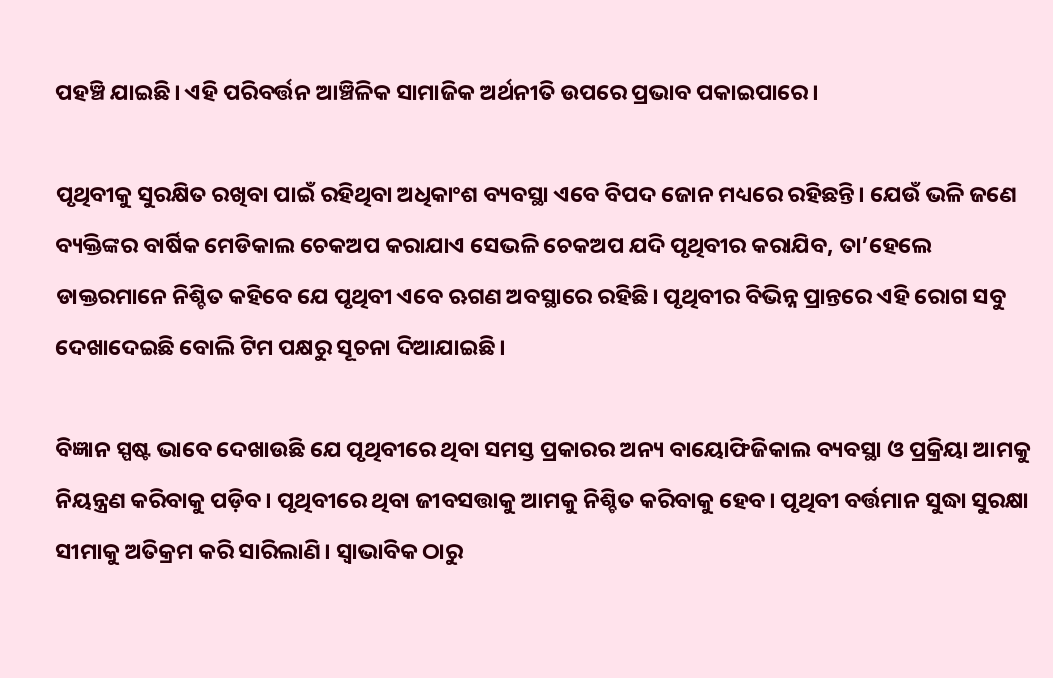ପହଞ୍ଚି ଯାଇଛି। ଏହି ପରିବର୍ତ୍ତନ ଆଞ୍ଚିଳିକ ସାମାଜିକ ଅର୍ଥନୀତି ଉପରେ ପ୍ରଭାବ ପକାଇପାରେ।

ପୃଥିବୀକୁ ସୁରକ୍ଷିତ ରଖିବା ପାଇଁ ରହିଥିବା ଅଧିକାଂଶ ବ୍ୟବସ୍ଥା ଏବେ ବିପଦ ଜୋନ ମଧ୍ୟରେ ରହିଛନ୍ତି। ଯେଉଁ ଭଳି ଜଣେ ବ୍ୟକ୍ତିଙ୍କର ବାର୍ଷିକ ମେଡିକାଲ ଚେକଅପ କରାଯାଏ ସେଭଳି ଚେକଅପ ଯଦି ପୃଥିବୀର କରାଯିବ, ତା’ହେଲେ ଡାକ୍ତରମାନେ ନିଶ୍ଚିତ କହିବେ ଯେ ପୃଥିବୀ ଏବେ ଋଗଣ ଅବସ୍ଥାରେ ରହିଛି। ପୃଥିବୀର ବିଭିନ୍ନ ପ୍ରାନ୍ତରେ ଏହି ରୋଗ ସବୁ ଦେଖାଦେଇଛି ବୋଲି ଟିମ ପକ୍ଷରୁ ସୂଚନା ଦିଆଯାଇଛି।

ବିଜ୍ଞାନ ସ୍ପଷ୍ଟ ଭାବେ ଦେଖାଉଛି ଯେ ପୃଥିବୀରେ ଥିବା ସମସ୍ତ ପ୍ରକାରର ଅନ୍ୟ ବାୟୋଫିଜିକାଲ ବ୍ୟବସ୍ଥା ଓ ପ୍ରକ୍ରିୟା ଆମକୁ ନିୟନ୍ତ୍ରଣ କରିବାକୁ ପଡ଼ିବ। ପୃଥିବୀରେ ଥିବା ଜୀବସତ୍ତାକୁ ଆମକୁ ନିଶ୍ଚିତ କରିବାକୁ ହେବ। ପୃଥିବୀ ବର୍ତ୍ତମାନ ସୁଦ୍ଧା ସୁରକ୍ଷା ସୀମାକୁ ଅତିକ୍ରମ କରି ସାରିଲାଣି। ସ୍ୱାଭାବିକ ଠାରୁ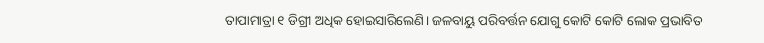ତାପାମାତ୍ରା ୧ ଡିଗ୍ରୀ ଅଧିକ ହୋଇସାରିଲେଣି। ଜଳବାୟୁ ପରିବର୍ତ୍ତନ ଯୋଗୁ କୋଟି କୋଟି ଲୋକ ପ୍ରଭାବିତ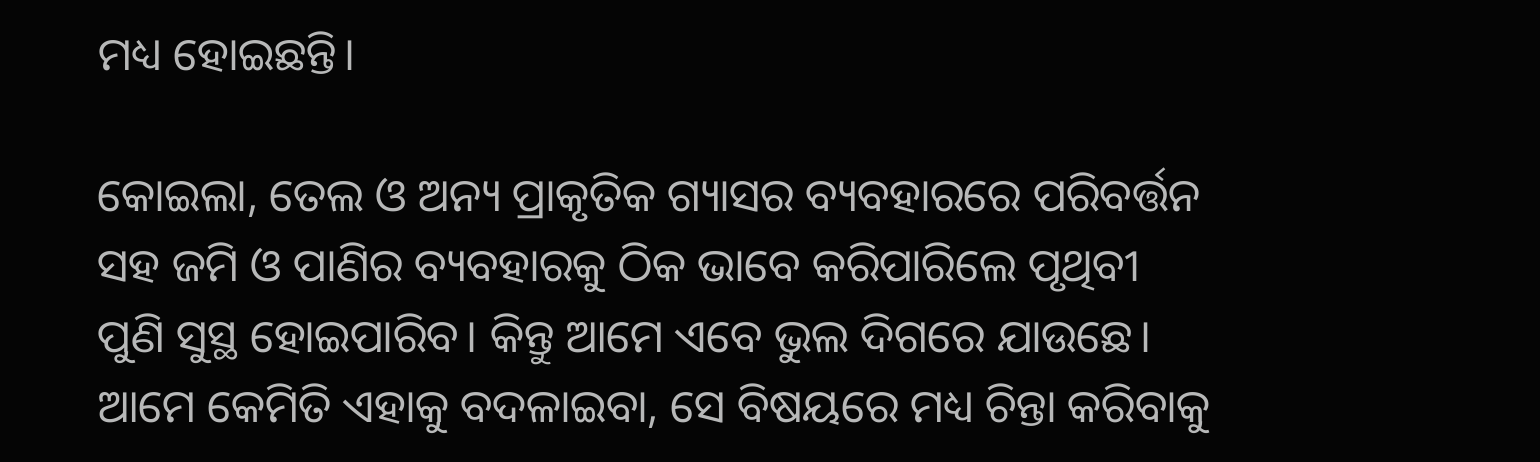ମଧ୍ୟ ହୋଇଛନ୍ତି।

କୋଇଲା, ତେଲ ଓ ଅନ୍ୟ ପ୍ରାକୃତିକ ଗ୍ୟାସର ବ୍ୟବହାରରେ ପରିବର୍ତ୍ତନ ସହ ଜମି ଓ ପାଣିର ବ୍ୟବହାରକୁ ଠିକ ଭାବେ କରିପାରିଲେ ପୃଥିବୀ ପୁଣି ସୁସ୍ଥ ହୋଇପାରିବ। କିନ୍ତୁ ଆମେ ଏବେ ଭୁଲ ଦିଗରେ ଯାଉଛେ। ଆମେ କେମିତି ଏହାକୁ ବଦଳାଇବା, ସେ ବିଷୟରେ ମଧ୍ୟ ଚିନ୍ତା କରିବାକୁ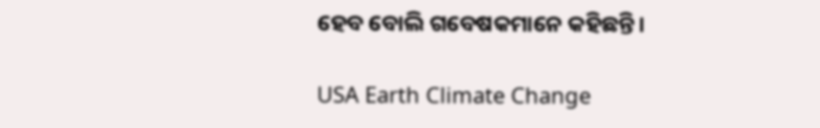ହେବ ବୋଲି ଗବେଷକମାନେ କହିଛନ୍ତି।

USA Earth Climate Change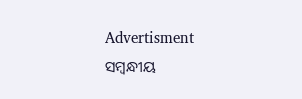Advertisment
ସମ୍ବନ୍ଧୀୟ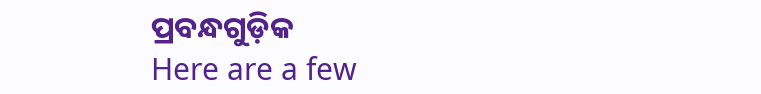ପ୍ରବନ୍ଧଗୁଡ଼ିକ
Here are a few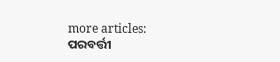more articles:
ପରବର୍ତ୍ତୀ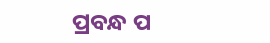ପ୍ରବନ୍ଧ ପ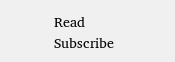Read
Subscribe